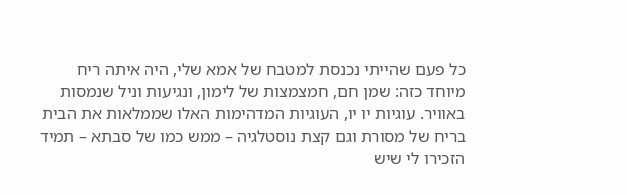כל פעם שהייתי נכנסת למטבח של אמא שלי, היה איתה ריח מיוחד כזה: שמן חם, חמצמצות של לימון, ונגיעות וניל שנמסות באוויר. עוגיות יו יו, העוגיות המדהימות האלו שממלאות את הבית בריח של מסורת וגם קצת נוסטלגיה – ממש כמו של סבתא – תמיד הזכירו לי שיש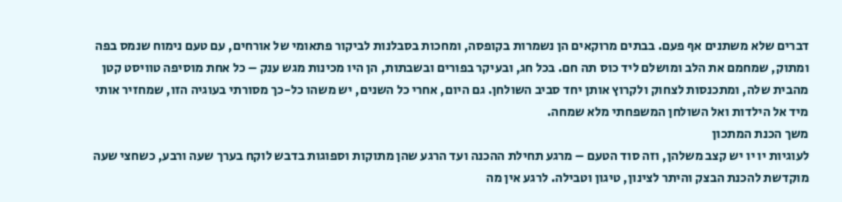דברים שלא משתנים אף פעם. בבתים מרוקאים הן נשמרות בקופסה, ומחכות בסבלנות לביקור פתאומי של אורחים, עם טעם נימוח שנמס בפה ומתוק, שמחמם את הלב ומושלם ליד כוס תה חם. בכל חג, ובעיקר בפורים ובשבתות, הן היו מכינות מגש ענק – כל אחת מוסיפה טוויסט קטן מהבית שלה, ומתכנסות לצחוק ולקרוץ אותן יחד סביב השולחן. גם היום, אחרי כל השנים, יש משהו כל-כך מסורתי בעוגיה הזו, שמחזיר אותי מיד אל הילדות ואל השולחן המשפחתי מלא שמחה.
משך הכנת המתכון
לעוגיות יו יו יש קצב משלהן, וזה סוד הטעם – מרגע תחילת ההכנה ועד הרגע שהן מתוקות וספוגות בדבש לוקח בערך שעה ורבע, כשחצי שעה מוקדשת להכנת הבצק והיתר לצינון, טיגון וטבילה. לרגע אין מה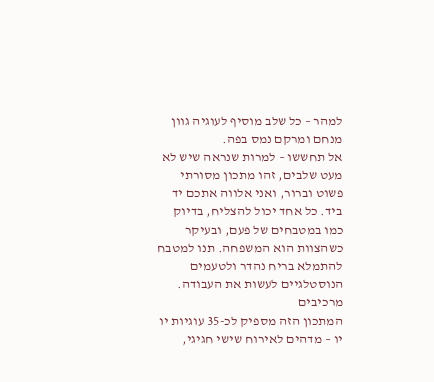למהר – כל שלב מוסיף לעוגיה גוון מנחם ומרקם נמס בפה.
אל תחששו – למרות שנראה שיש לא מעט שלבים, זהו מתכון מסורתי פשוט וברור, ואני אלווה אתכם יד ביד. כל אחד יכול להצליח, בדיוק כמו במטבחים של פעם, ובעיקר כשהצוות הוא המשפחה. תנו למטבח להתמלא בריח נהדר ולטעמים הנוסטלגיים לעשות את העבודה.
מרכיבים
המתכון הזה מספיק לכ-35 עוגיות יו יו – מדהים לאירוח שישי חגיגי,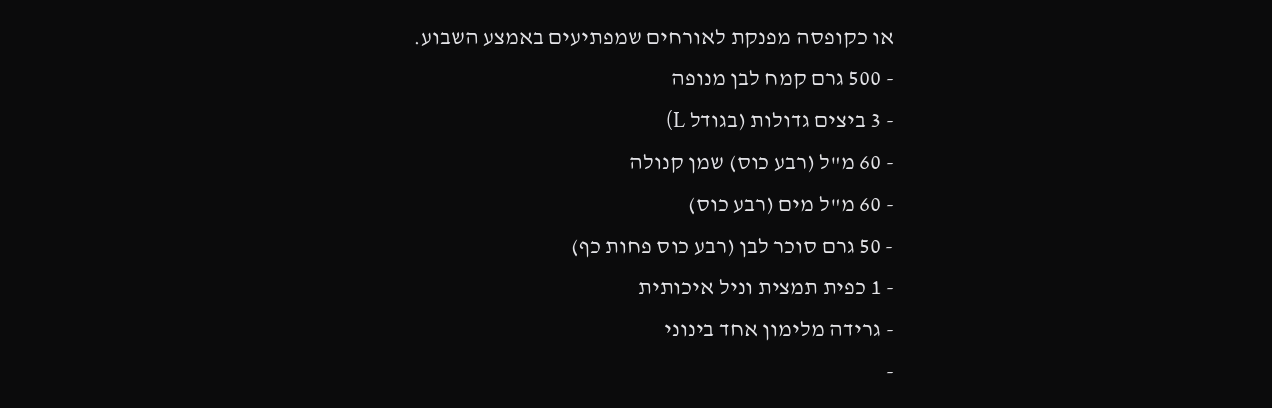או כקופסה מפנקת לאורחים שמפתיעים באמצע השבוע.
- 500 גרם קמח לבן מנופה
- 3 ביצים גדולות (בגודל L)
- 60 מ"ל (רבע כוס) שמן קנולה
- 60 מ"ל מים (רבע כוס)
- 50 גרם סוכר לבן (רבע כוס פחות כף)
- 1 כפית תמצית וניל איכותית
- גרידה מלימון אחד בינוני
-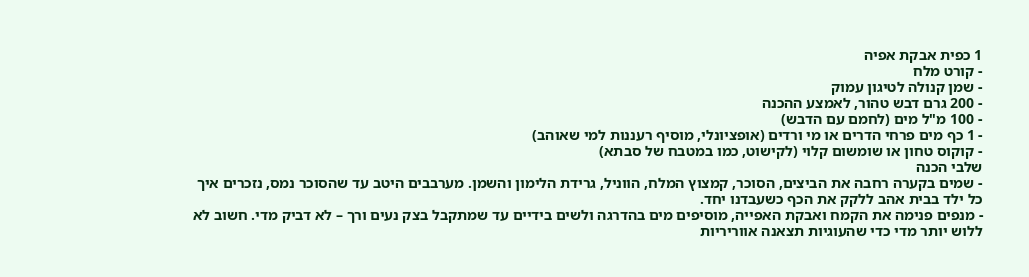1 כפית אבקת אפיה
- קורט מלח
- שמן קנולה לטיגון עמוק
- 200 גרם דבש טהור, לאמצע ההכנה
- 100 מ"ל מים (לחמם עם הדבש)
- 1 כף מים פרחי הדרים או מי ורדים (אופציונלי, מוסיף רעננות למי שאוהב)
- קוקוס טחון או שומשום קלוי (לקישוט, כמו במטבח של סבתא)
שלבי הכנה
- שמים בקערה רחבה את הביצים, הסוכר, קמצוץ המלח, הווניל, גרידת הלימון והשמן. מערבבים היטב עד שהסוכר נמס, נזכרים איך כל ילד בבית אהב ללקק את הכף כשעבדנו יחד.
- מנפים פנימה את הקמח ואבקת האפייה, מוסיפים מים בהדרגה ולשים בידיים עד שמתקבל בצק נעים ורך – לא דביק מדי. חשוב לא ללוש יותר מדי כדי שהעוגיות תצאנה אווריריות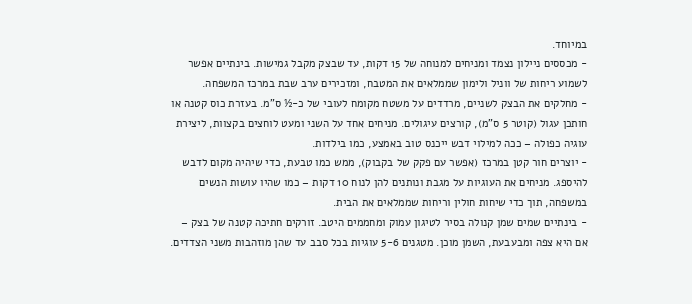במיוחד.
- מכססים ניילון נצמד ומניחים למנוחה של 15 דקות, עד שבצק מקבל גמישות. בינתיים אפשר לשמוע ריחות של ווניל ולימון שממלאים את המטבח, ומזכירים ערב שבת במרכז המשפחה.
- מחלקים את הבצק לשניים, מרדדים על משטח מקומח לעובי של כ-½ ס"מ. בעזרת כוס קטנה או חותכן עגול (קוטר 5 ס”מ), קורצים עיגולים. מניחים אחד על השני ומעט לוחצים בקצוות, ליצירת עוגיה כפולה – ככה למילוי דבש ייכנס טוב באמצע, כמו בילדות.
- יוצרים חור קטן במרכז (אפשר עם פקק של בקבוק), ממש כמו טבעת, כדי שיהיה מקום לדבש להיספג. מניחים את העוגיות על מגבת ונותנים להן לנוח 10 דקות – כמו שהיו עושות הנשים במשפחה, תוך כדי שיחות חולין וריחות שממלאים את הבית.
- בינתיים שמים שמן קנולה בסיר לטיגון עמוק ומחממים היטב. זורקים חתיכה קטנה של בצק – אם היא צפה ומבעבעת, השמן מוכן. מטגנים 5-6 עוגיות בכל סבב עד שהן מוזהבות משני הצדדים.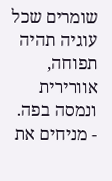שומרים שכל עוגיה תהיה תפוחה, אוורירית ונמסה בפה.
- מניחים את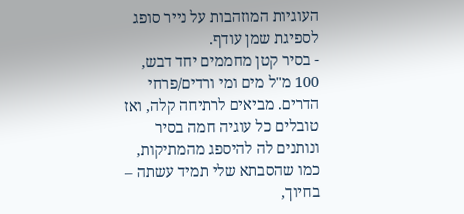העוגיות המוזהבות על נייר סופג לספיגת שמן עודף.
- בסיר קטן מחממים יחד דבש, 100 מ"ל מים ומי ורדים/פרחי הדרים. מביאים לרתיחה קלה, ואז טובלים כל עוגיה חמה בסיר ונותנים לה להיספג מהמתיקות, כמו שהסבתא שלי תמיד עשתה – בחיוך,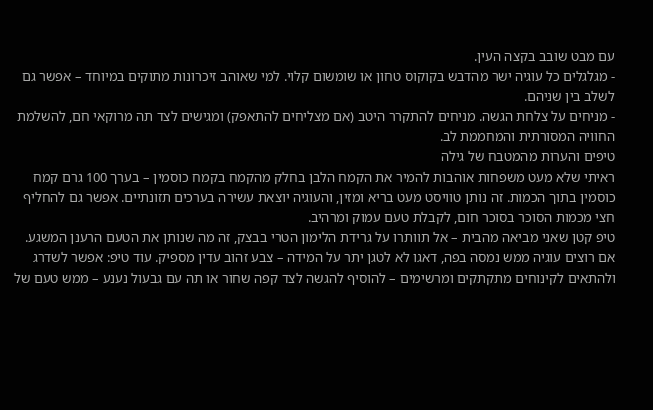עם מבט שובב בקצה העין.
- מגלגלים כל עוגיה ישר מהדבש בקוקוס טחון או שומשום קלוי. למי שאוהב זיכרונות מתוקים במיוחד – אפשר גם לשלב בין שניהם.
- מניחים על צלחת הגשה. מניחים להתקרר היטב (אם מצליחים להתאפק) ומגישים לצד תה מרוקאי חם, להשלמת החוויה המסורתית והמחממת לב.
טיפים והערות מהמטבח של גילה
ראיתי שלא מעט משפחות אוהבות להמיר את הקמח הלבן בחלק מהקמח בקמח כוסמין – בערך 100 גרם קמח כוסמין בתוך הכמות. זה נותן טוויסט מעט בריא ומזין, והעוגיה יוצאת עשירה בערכים תזונתיים. אפשר גם להחליף חצי מכמות הסוכר בסוכר חום, לקבלת טעם עמוק ומרהיב.
טיפ קטן שאני מביאה מהבית – אל תוותרו על גרידת הלימון הטרי בבצק, זה מה שנותן את הטעם הרענן המשגע. אם רוצים עוגיה ממש נמסה בפה, דאגו לא לטגן יתר על המידה – צבע זהוב עדין מספיק. עוד טיפ: אפשר לשדרג ולהתאים לקינוחים מתקתקים ומרשימים – להוסיף להגשה לצד קפה שחור או תה עם גבעול נענע – ממש טעם של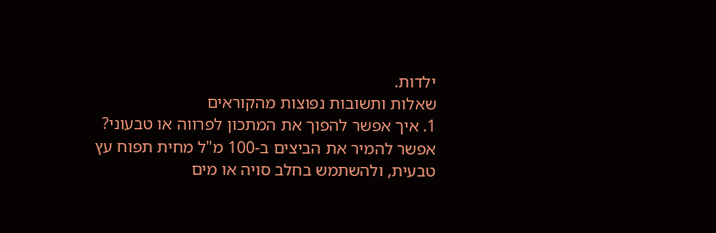ילדות.
שאלות ותשובות נפוצות מהקוראים
1. איך אפשר להפוך את המתכון לפרווה או טבעוני?
אפשר להמיר את הביצים ב-100 מ"ל מחית תפוח עץ טבעית, ולהשתמש בחלב סויה או מים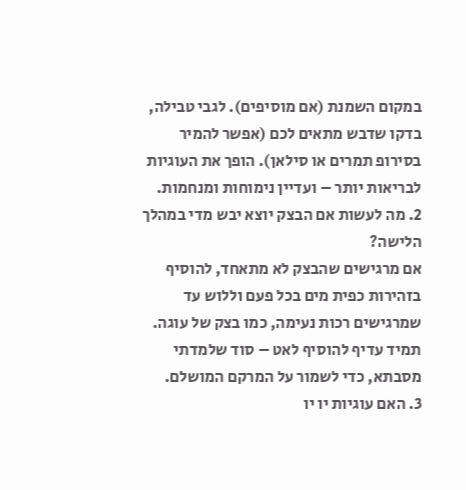במקום השמנת (אם מוסיפים). לגבי טבילה, בדקו שדבש מתאים לכם (אפשר להמיר בסירופ תמרים או סילאן). הופך את העוגיות לבריאות יותר – ועדיין נימוחות ומנחמות.
2. מה לעשות אם הבצק יוצא יבש מדי במהלך הלישה?
אם מרגישים שהבצק לא מתאחד, להוסיף בזהירות כפית מים בכל פעם וללוש עד שמרגישים רכות נעימה, כמו בצק של עוגה. תמיד עדיף להוסיף לאט – סוד שלמדתי מסבתא, כדי לשמור על המרקם המושלם.
3. האם עוגיות יו יו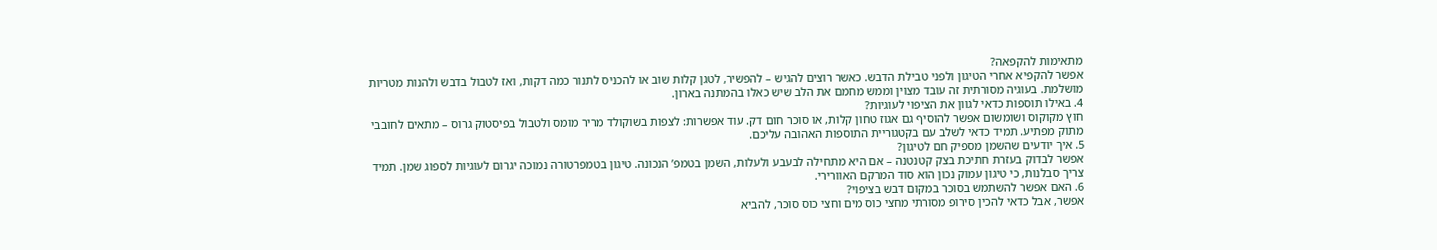מתאימות להקפאה?
אפשר להקפיא אחרי הטיגון ולפני טבילת הדבש. כאשר רוצים להגיש – להפשיר, לטגן קלות שוב או להכניס לתנור כמה דקות, ואז לטבול בדבש ולהנות מטריות מושלמת. בעוגיה מסורתית זה עובד מצוין וממש מחמם את הלב שיש כאלו בהמתנה בארון.
4. באילו תוספות כדאי לגוון את הציפוי לעוגיות?
חוץ מקוקוס ושומשום אפשר להוסיף גם אגוז טחון קלות, או סוכר חום דק. עוד אפשרות: לצפות בשוקולד מריר מומס ולטבול בפיסטוק גרוס – מתאים לחובבי מתוק מפתיע. תמיד כדאי לשלב עם בקטגוריית התוספות האהובה עליכם.
5. איך יודעים שהשמן מספיק חם לטיגון?
אפשר לבדוק בעזרת חתיכת בצק קטנטנה – אם היא מתחילה לבעבע ולעלות, השמן בטמפ’ הנכונה. טיגון בטמפרטורה נמוכה יגרום לעוגיות לספוג שמן. תמיד צריך סבלנות, כי טיגון עמוק נכון הוא סוד המרקם האוורירי.
6. האם אפשר להשתמש בסוכר במקום דבש בציפוי?
אפשר, אבל כדאי להכין סירופ מסורתי מחצי כוס מים וחצי כוס סוכר, להביא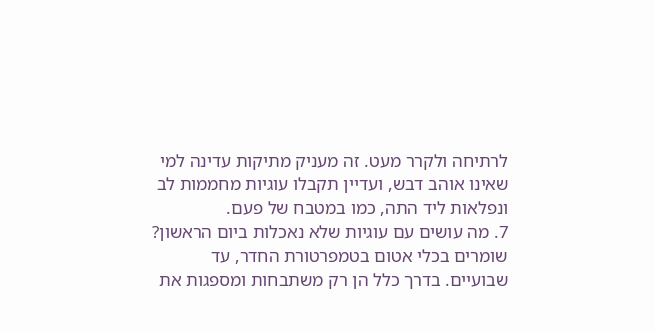לרתיחה ולקרר מעט. זה מעניק מתיקות עדינה למי שאינו אוהב דבש, ועדיין תקבלו עוגיות מחממות לב ונפלאות ליד התה, כמו במטבח של פעם.
7. מה עושים עם עוגיות שלא נאכלות ביום הראשון?
שומרים בכלי אטום בטמפרטורת החדר, עד שבועיים. בדרך כלל הן רק משתבחות ומספגות את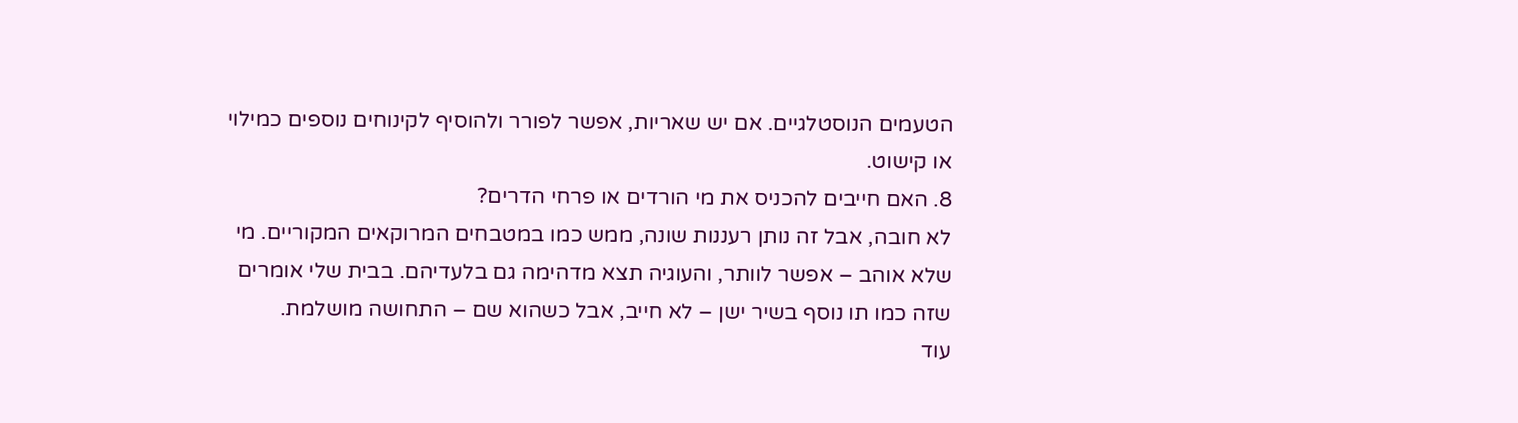הטעמים הנוסטלגיים. אם יש שאריות, אפשר לפורר ולהוסיף לקינוחים נוספים כמילוי או קישוט.
8. האם חייבים להכניס את מי הורדים או פרחי הדרים?
לא חובה, אבל זה נותן רעננות שונה, ממש כמו במטבחים המרוקאים המקוריים. מי שלא אוהב – אפשר לוותר, והעוגיה תצא מדהימה גם בלעדיהם. בבית שלי אומרים שזה כמו תו נוסף בשיר ישן – לא חייב, אבל כשהוא שם – התחושה מושלמת.
עוד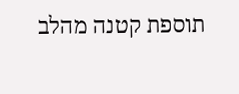תוספת קטנה מהלב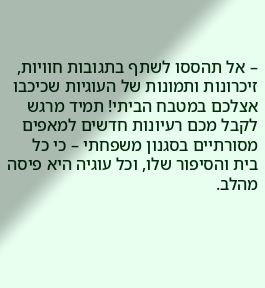– אל תהססו לשתף בתגובות חוויות, זיכרונות ותמונות של העוגיות שכיכבו אצלכם במטבח הביתי! תמיד מרגש לקבל מכם רעיונות חדשים למאפים מסורתיים בסגנון משפחתי – כי כל בית והסיפור שלו, וכל עוגיה היא פיסה מהלב.